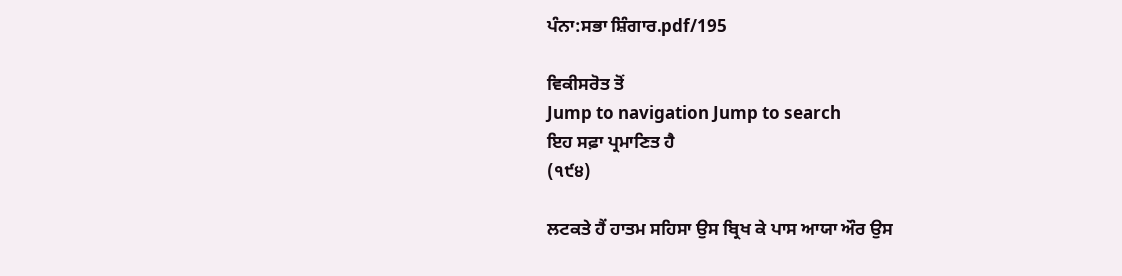ਪੰਨਾ:ਸਭਾ ਸ਼ਿੰਗਾਰ.pdf/195

ਵਿਕੀਸਰੋਤ ਤੋਂ
Jump to navigation Jump to search
ਇਹ ਸਫ਼ਾ ਪ੍ਰਮਾਣਿਤ ਹੈ
(੧੯੪)

ਲਟਕਤੇ ਹੈਂ ਹਾਤਮ ਸਹਿਸਾ ਉਸ ਬ੍ਰਿਖ ਕੇ ਪਾਸ ਆਯਾ ਔਰ ਉਸ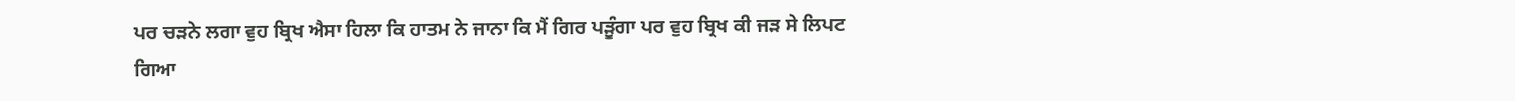ਪਰ ਚੜਨੇ ਲਗਾ ਵੁਹ ਬ੍ਰਿਖ ਐਸਾ ਹਿਲਾ ਕਿ ਹਾਤਮ ਨੇ ਜਾਨਾ ਕਿ ਮੈਂ ਗਿਰ ਪੜੂੰਗਾ ਪਰ ਵੁਹ ਬ੍ਰਿਖ ਕੀ ਜੜ ਸੇ ਲਿਪਟ ਗਿਆ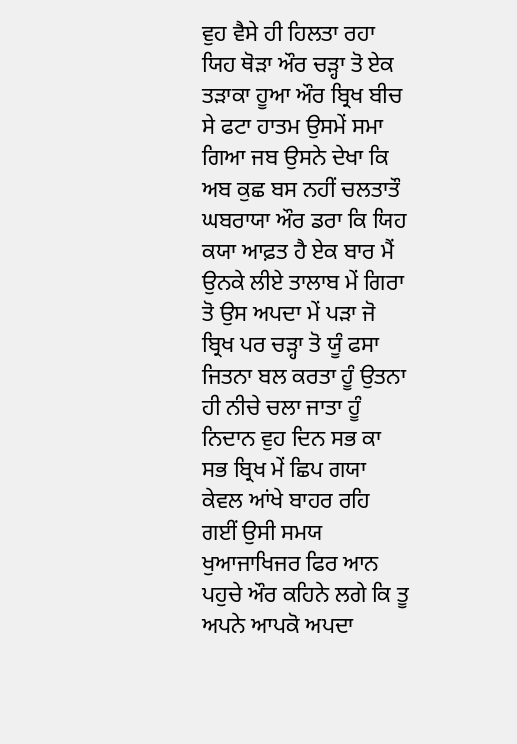ਵੁਹ ਵੈਸੇ ਹੀ ਹਿਲਤਾ ਰਹਾ ਯਿਹ ਥੋੜਾ ਔਰ ਚੜ੍ਹਾ ਤੋ ਏਕ ਤੜਾਕਾ ਹੂਆ ਔਰ ਬ੍ਰਿਖ ਬੀਚ ਸੇ ਫਟਾ ਹਾਤਮ ਉਸਮੇਂ ਸਮਾ ਗਿਆ ਜਬ ਉਸਨੇ ਦੇਖਾ ਕਿ ਅਬ ਕੁਛ ਬਸ ਨਹੀਂ ਚਲਤਾਤੌ ਘਬਰਾਯਾ ਔਰ ਡਰਾ ਕਿ ਯਿਹ ਕਯਾ ਆਫ਼ਤ ਹੈ ਏਕ ਬਾਰ ਮੈਂ ਉਨਕੇ ਲੀਏ ਤਾਲਾਬ ਮੇਂ ਗਿਰਾ ਤੋ ਉਸ ਅਪਦਾ ਮੇਂ ਪੜਾ ਜੋ ਬ੍ਰਿਖ ਪਰ ਚੜ੍ਹਾ ਤੋ ਯੂੰ ਫਸਾ ਜਿਤਨਾ ਬਲ ਕਰਤਾ ਹੂੰ ਉਤਨਾ ਹੀ ਨੀਚੇ ਚਲਾ ਜਾਤਾ ਹੂੰ ਨਿਦਾਨ ਵੁਹ ਦਿਨ ਸਭ ਕਾ ਸਭ ਬ੍ਰਿਖ ਮੇਂ ਛਿਪ ਗਯਾ ਕੇਵਲ ਆਂਖੇ ਬਾਹਰ ਰਹਿ ਗਈਂ ਉਸੀ ਸਮਯ ਖੁਆਜਾਖਿਜਰ ਫਿਰ ਆਨ ਪਹੁਚੇ ਔਰ ਕਹਿਨੇ ਲਗੇ ਕਿ ਤੂ ਅਪਨੇ ਆਪਕੋ ਅਪਦਾ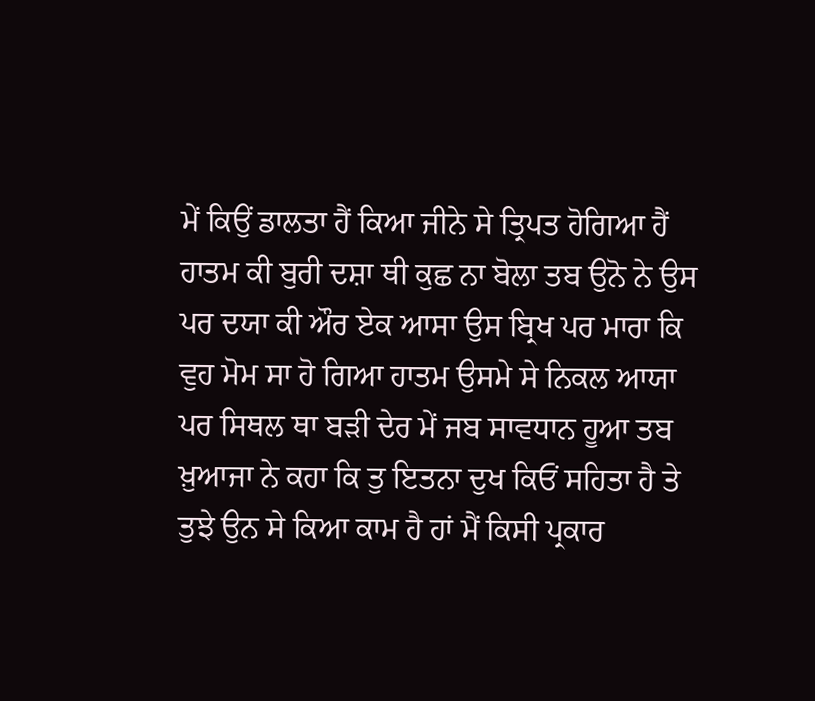ਮੇਂ ਕਿਉਂ ਡਾਲਤਾ ਹੈਂ ਕਿਆ ਜੀਨੇ ਸੇ ਤ੍ਰਿਪਤ ਹੋਗਿਆ ਹੈਂ ਹਾਤਮ ਕੀ ਬੁਰੀ ਦਸ਼ਾ ਥੀ ਕੁਛ ਨਾ ਬੋਲਾ ਤਬ ਉਨੋ ਨੇ ਉਸ ਪਰ ਦਯਾ ਕੀ ਔਰ ਏਕ ਆਸਾ ਉਸ ਬ੍ਰਿਖ ਪਰ ਮਾਰਾ ਕਿ ਵੁਹ ਮੋਮ ਸਾ ਹੋ ਗਿਆ ਹਾਤਮ ਉਸਮੇ ਸੇ ਨਿਕਲ ਆਯਾ ਪਰ ਸਿਥਲ ਥਾ ਬੜੀ ਦੇਰ ਮੇਂ ਜਬ ਸਾਵਧਾਨ ਹੂਆ ਤਬ ਖ਼ੁਆਜਾ ਨੇ ਕਹਾ ਕਿ ਤੁ ਇਤਨਾ ਦੁਖ ਕਿਓਂ ਸਹਿਤਾ ਹੈ ਤੇ ਤੁਝੇ ਉਨ ਸੇ ਕਿਆ ਕਾਮ ਹੈ ਹਾਂ ਮੈਂ ਕਿਸੀ ਪ੍ਰਕਾਰ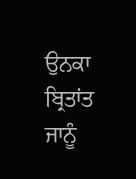ਉਨਕਾ ਬ੍ਰਿਤਾਂਤ ਜਾਨੂੰ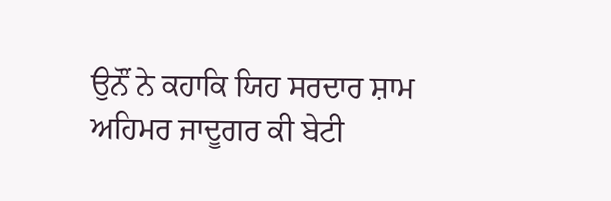ਉਨੌਂ ਨੇ ਕਹਾਕਿ ਯਿਹ ਸਰਦਾਰ ਸ਼ਾਮ ਅਹਿਮਰ ਜਾਦੂਗਰ ਕੀ ਬੇਟੀ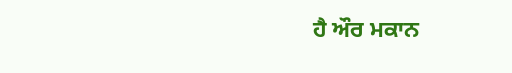ਹੈ ਔਰ ਮਕਾਨ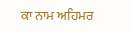ਕਾ ਨਾਮ ਅਹਿਮਰ